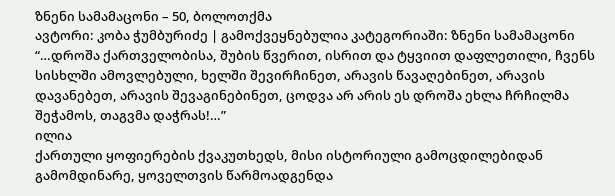ზნენი სამამაცონი – 50, ბოლოთქმა
ავტორი: კობა ჭუმბურიძე | გამოქვეყნებულია კატეგორიაში: ზნენი სამამაცონი
“…დროშა ქართველობისა, შუბის წვერით, ისრით და ტყვიით დაფლეთილი, ჩვენს სისხლში ამოვლებული, ხელში შევირჩინეთ, არავის წავაღებინეთ, არავის დავანებეთ, არავის შევაგინებინეთ, ცოდვა არ არის ეს დროშა ეხლა ჩრჩილმა შეჭამოს, თაგვმა დაჭრას!…”
ილია
ქართული ყოფიერების ქვაკუთხედს, მისი ისტორიული გამოცდილებიდან გამომდინარე, ყოველთვის წარმოადგენდა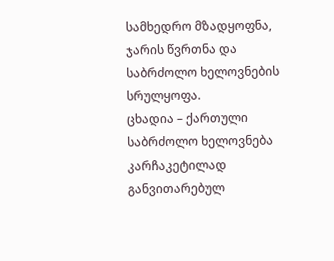სამხედრო მზადყოფნა, ჯარის წვრთნა და საბრძოლო ხელოვნების სრულყოფა.
ცხადია – ქართული საბრძოლო ხელოვნება კარჩაკეტილად განვითარებულ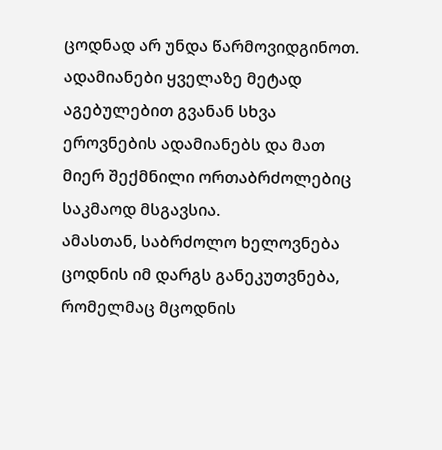ცოდნად არ უნდა წარმოვიდგინოთ.
ადამიანები ყველაზე მეტად აგებულებით გვანან სხვა ეროვნების ადამიანებს და მათ მიერ შექმნილი ორთაბრძოლებიც საკმაოდ მსგავსია.
ამასთან, საბრძოლო ხელოვნება ცოდნის იმ დარგს განეკუთვნება, რომელმაც მცოდნის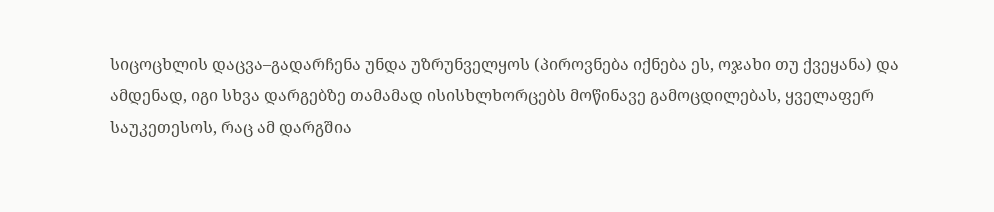სიცოცხლის დაცვა–გადარჩენა უნდა უზრუნველყოს (პიროვნება იქნება ეს, ოჯახი თუ ქვეყანა) და ამდენად, იგი სხვა დარგებზე თამამად ისისხლხორცებს მოწინავე გამოცდილებას, ყველაფერ საუკეთესოს, რაც ამ დარგშია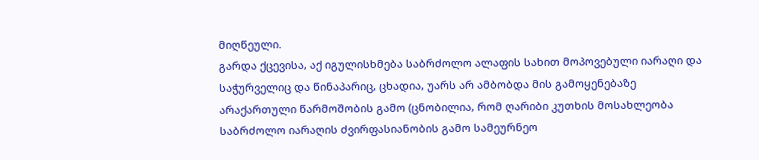მიღწეული.
გარდა ქცევისა, აქ იგულისხმება საბრძოლო ალაფის სახით მოპოვებული იარაღი და საჭურველიც და წინაპარიც, ცხადია, უარს არ ამბობდა მის გამოყენებაზე არაქართული წარმოშობის გამო (ცნობილია, რომ ღარიბი კუთხის მოსახლეობა საბრძოლო იარაღის ძვირფასიანობის გამო სამეურნეო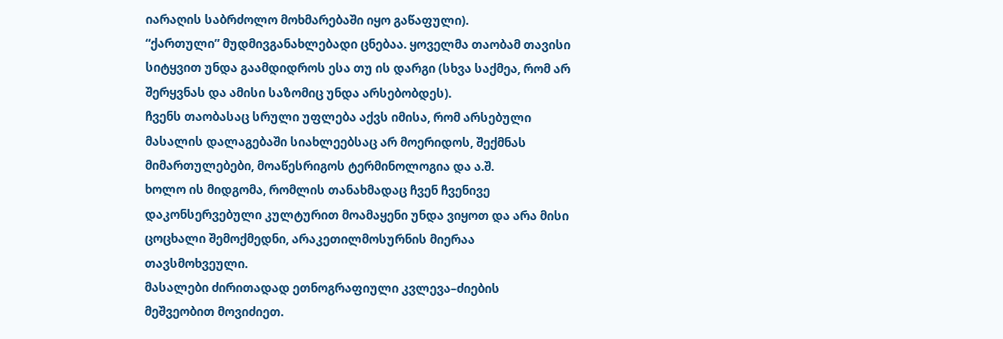იარაღის საბრძოლო მოხმარებაში იყო გაწაფული).
“ქართული” მუდმივგანახლებადი ცნებაა. ყოველმა თაობამ თავისი სიტყვით უნდა გაამდიდროს ესა თუ ის დარგი (სხვა საქმეა, რომ არ შერყვნას და ამისი საზომიც უნდა არსებობდეს).
ჩვენს თაობასაც სრული უფლება აქვს იმისა, რომ არსებული მასალის დალაგებაში სიახლეებსაც არ მოერიდოს, შექმნას მიმართულებები, მოაწესრიგოს ტერმინოლოგია და ა.შ.
ხოლო ის მიდგომა, რომლის თანახმადაც ჩვენ ჩვენივე დაკონსერვებული კულტურით მოამაყენი უნდა ვიყოთ და არა მისი ცოცხალი შემოქმედნი, არაკეთილმოსურნის მიერაა თავსმოხვეული.
მასალები ძირითადად ეთნოგრაფიული კვლევა–ძიების მეშვეობით მოვიძიეთ.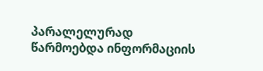პარალელურად წარმოებდა ინფორმაციის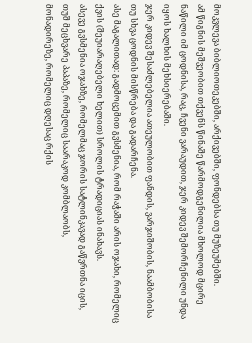მოკვლევა ბიბლიოთეკებში, არქივებში, ფონდებსა თუ მუზეუმებში.
ამ წიგნის მეშვეობით თქვენს წინაშე წარმოდგენილია მხოლოდ მცირე ნაწილი იმ ცოდნისა, რაც, ჩვენი ვარაუდით, ჯერ კიდევ შემორჩენილი უნდა იყოს ხალხის მეხსიერებაში.
ჯერ კიდევ შესაძლებელია ათეულობით ფანდის, ვარჯიშობის, ნაამბობისა თუ სხვა ცოდნის მისწრება და გადარჩენა.
ასე მაგალითად: გადმოცემით გვსმენია, რომ რაჭაში არის ოჯახი, რომელიც ქვის (შეუიარაღებელი ხელით) სროლის ტრადიციას ინახავს.
ასევე გვსმენია ოჯახზე, რომელმაც ჯორის სატლინკავად გაწვრთნა იცის,
თუშ მეცხვარე პაპაზე, რომელიც საარაკოდ კომბლაობს,
მონადირეზე, რომელიც დღესაც რქის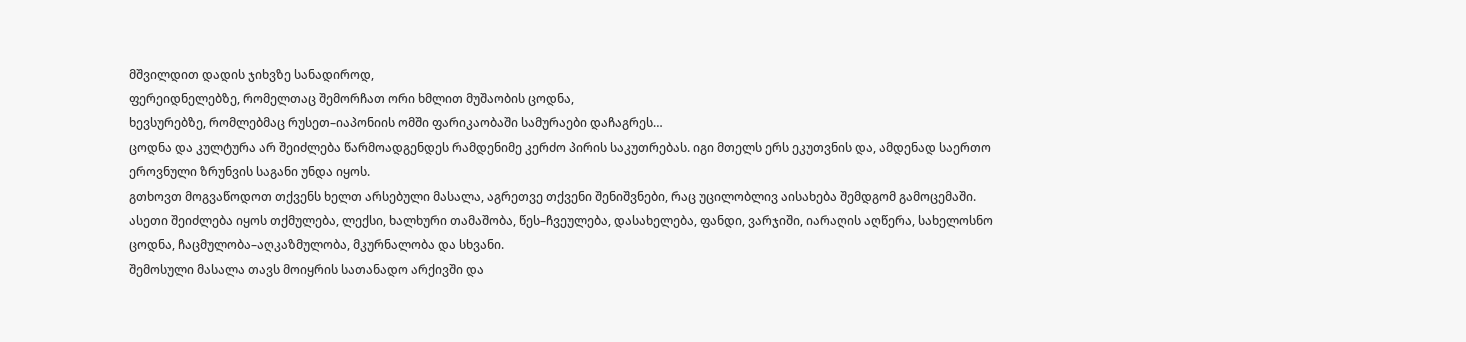მშვილდით დადის ჯიხვზე სანადიროდ,
ფერეიდნელებზე, რომელთაც შემორჩათ ორი ხმლით მუშაობის ცოდნა,
ხევსურებზე, რომლებმაც რუსეთ–იაპონიის ომში ფარიკაობაში სამურაები დაჩაგრეს…
ცოდნა და კულტურა არ შეიძლება წარმოადგენდეს რამდენიმე კერძო პირის საკუთრებას. იგი მთელს ერს ეკუთვნის და, ამდენად საერთო ეროვნული ზრუნვის საგანი უნდა იყოს.
გთხოვთ მოგვაწოდოთ თქვენს ხელთ არსებული მასალა, აგრეთვე თქვენი შენიშვნები, რაც უცილობლივ აისახება შემდგომ გამოცემაში.
ასეთი შეიძლება იყოს თქმულება, ლექსი, ხალხური თამაშობა, წეს–ჩვეულება, დასახელება, ფანდი, ვარჯიში, იარაღის აღწერა, სახელოსნო ცოდნა, ჩაცმულობა–აღკაზმულობა, მკურნალობა და სხვანი.
შემოსული მასალა თავს მოიყრის სათანადო არქივში და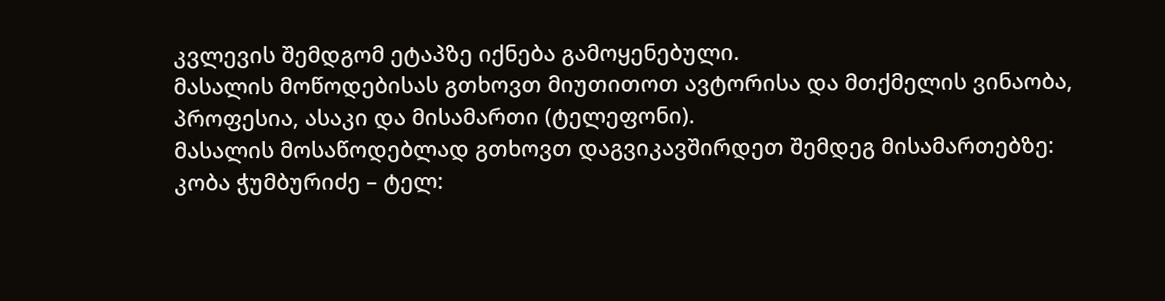კვლევის შემდგომ ეტაპზე იქნება გამოყენებული.
მასალის მოწოდებისას გთხოვთ მიუთითოთ ავტორისა და მთქმელის ვინაობა, პროფესია, ასაკი და მისამართი (ტელეფონი).
მასალის მოსაწოდებლად გთხოვთ დაგვიკავშირდეთ შემდეგ მისამართებზე:
კობა ჭუმბურიძე – ტელ: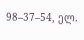98–37–54, ელ.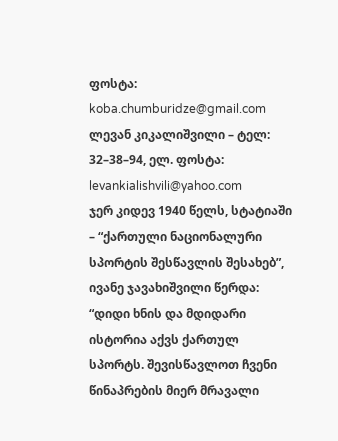ფოსტა: koba.chumburidze@gmail.com
ლევან კიკალიშვილი – ტელ: 32–38–94, ელ. ფოსტა: levankialishvili@yahoo.com
ჯერ კიდევ 1940 წელს, სტატიაში – “ქართული ნაციონალური სპორტის შესწავლის შესახებ”, ივანე ჯავახიშვილი წერდა:
“დიდი ხნის და მდიდარი ისტორია აქვს ქართულ სპორტს. შევისწავლოთ ჩვენი წინაპრების მიერ მრავალი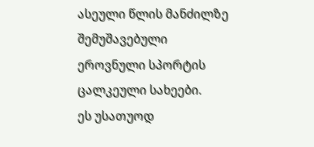ასეული წლის მანძილზე შემუშავებული ეროვნული სპორტის ცალკეული სახეები.
ეს უსათუოდ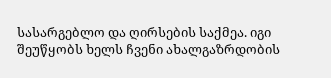სასარგებლო და ღირსების საქმეა. იგი შეუწყობს ხელს ჩვენი ახალგაზრდობის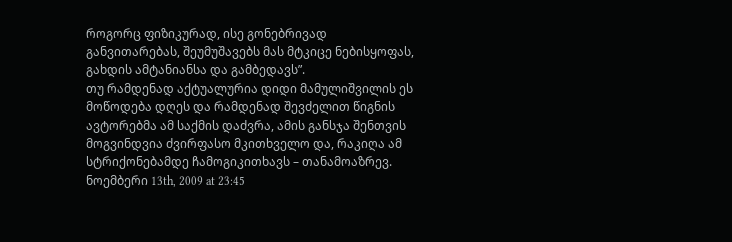როგორც ფიზიკურად, ისე გონებრივად განვითარებას, შეუმუშავებს მას მტკიცე ნებისყოფას, გახდის ამტანიანსა და გამბედავს”.
თუ რამდენად აქტუალურია დიდი მამულიშვილის ეს მოწოდება დღეს და რამდენად შევძელით წიგნის ავტორებმა ამ საქმის დაძვრა, ამის განსჯა შენთვის მოგვინდვია ძვირფასო მკითხველო და, რაკიღა ამ სტრიქონებამდე ჩამოგიკითხავს – თანამოაზრევ.
ნოემბერი 13th, 2009 at 23:45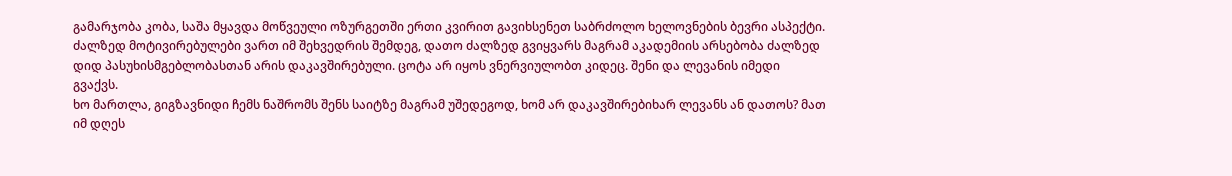გამარჯობა კობა, საშა მყავდა მოწვეული ოზურგეთში ერთი კვირით გავიხსენეთ საბრძოლო ხელოვნების ბევრი ასპექტი. ძალზედ მოტივირებულები ვართ იმ შეხვედრის შემდეგ, დათო ძალზედ გვიყვარს მაგრამ აკადემიის არსებობა ძალზედ დიდ პასუხისმგებლობასთან არის დაკავშირებული. ცოტა არ იყოს ვნერვიულობთ კიდეც. შენი და ლევანის იმედი გვაქვს.
ხო მართლა, გიგზავნიდი ჩემს ნაშრომს შენს საიტზე მაგრამ უშედეგოდ, ხომ არ დაკავშირებიხარ ლევანს ან დათოს? მათ იმ დღეს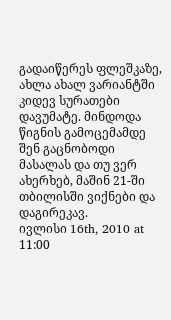გადაიწერეს ფლეშკაზე, ახლა ახალ ვარიანტში კიდევ სურათები დავუმატე. მინდოდა წიგნის გამოცემამდე შენ გაცნობოდი მასალას და თუ ვერ ახერხებ, მაშინ 21-ში თბილისში ვიქნები და დაგირეკავ.
ივლისი 16th, 2010 at 11:00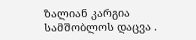ზალიან კარგია სამშობლოს დაცვა .